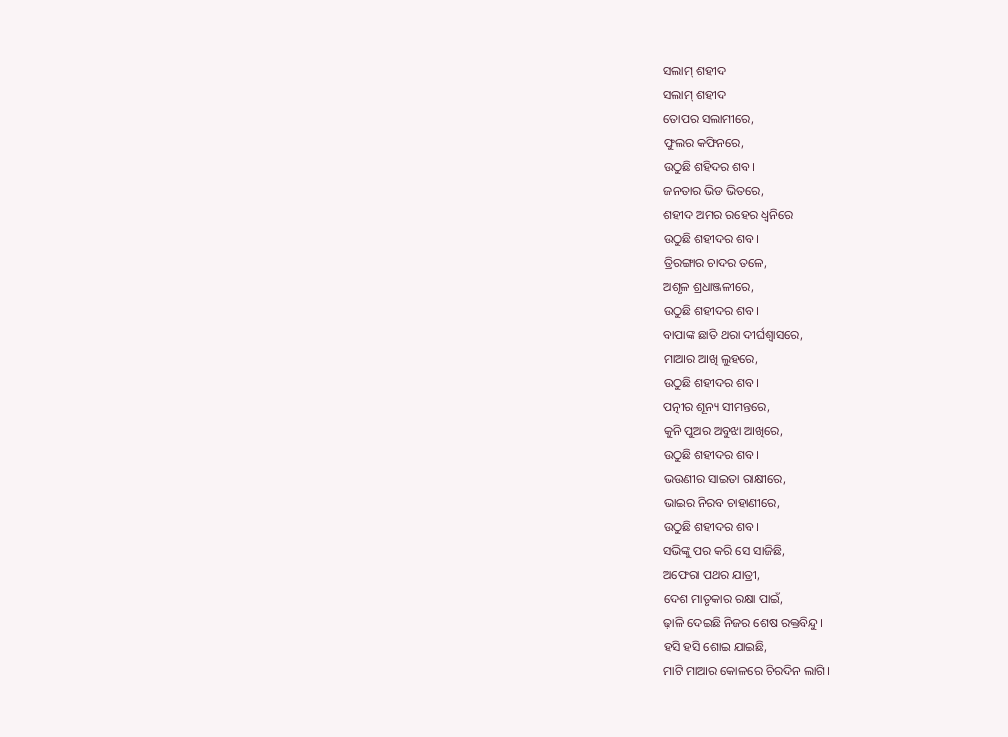ସଲାମ୍ ଶହୀଦ
ସଲାମ୍ ଶହୀଦ
ତୋପର ସଲାମୀରେ,
ଫୁଲର କଫିନରେ,
ଉଠୁଛି ଶହିଦର ଶବ।
ଜନତାର ଭିଡ ଭିତରେ,
ଶହୀଦ ଅମର ରହେର ଧ୍ୱନିରେ
ଉଠୁଛି ଶହୀଦର ଶବ।
ତ୍ରିରଙ୍ଗାର ଚାଦର ତଳେ,
ଅଶୃଳ ଶ୍ରଧାଞ୍ଜଳୀରେ,
ଉଠୁଛି ଶହୀଦର ଶବ।
ବାପାଙ୍କ ଛାତି ଥରା ଦୀର୍ଘଶ୍ୱାସରେ,
ମାଆର ଆଖି ଲୁହରେ,
ଉଠୁଛି ଶହୀଦର ଶବ।
ପତ୍ନୀର ଶୂନ୍ୟ ସୀମନ୍ତରେ,
କୁନି ପୁଅର ଅବୁଝା ଆଖିରେ,
ଉଠୁଛି ଶହୀଦର ଶବ।
ଭଉଣୀର ସାଇତା ରାକ୍ଷୀରେ,
ଭାଇର ନିରବ ଚାହାଣୀରେ,
ଉଠୁଛି ଶହୀଦର ଶବ।
ସଭିଙ୍କୁ ପର କରି ସେ ସାଜିଛି,
ଅଫେରା ପଥର ଯାତ୍ରୀ,
ଦେଶ ମାତୃକାର ରକ୍ଷା ପାଇଁ,
ଢ଼ାଳି ଦେଇଛି ନିଜର ଶେଷ ରକ୍ତବିନ୍ଦୁ।
ହସି ହସି ଶୋଇ ଯାଇଛି,
ମାଟି ମାଆର କୋଳରେ ଚିରଦିନ ଲାଗି।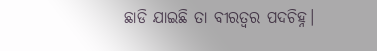ଛାଡି ଯାଇଛି ତା ବୀରତ୍ବର ପଦଚିହ୍ନ।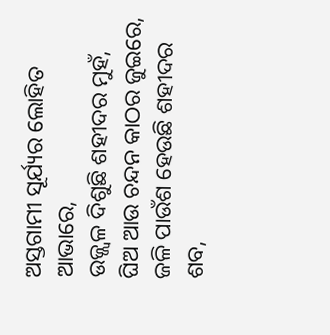ଅସ୍ତଗାମୀ ସୂର୍ଯ୍ୟର ଲୋହିତ ଆଭାରେ,
ଉଜ୍ଜ୍ୱଳ ଦିଶୁଛି ଶହୀଦର ମୁହଁ,
ଘିଅ ଆଉ ଚନ୍ଦନ କାଠର ଜୁଇରେ,
ଜଳି ପାଉଁଶ ହେଉଛି ଶହୀଦର ଶବ,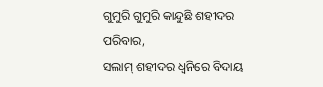ଗୁମୁରି ଗୁମୁରି କାନ୍ଦୁଛି ଶହୀଦର ପରିବାର,
ସଲାମ୍ ଶହୀଦର ଧ୍ୱନିରେ ବିଦାୟ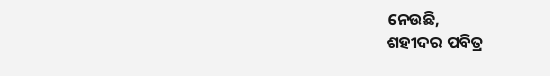ନେଉଛି,
ଶହୀଦର ପବିତ୍ର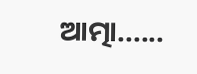ଆତ୍ମା......